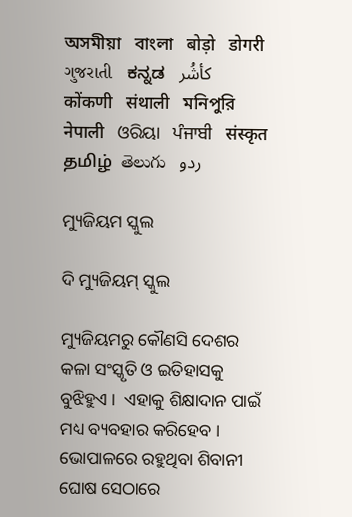অসমীয়া   বাংলা   बोड़ो   डोगरी   ગુજરાતી   ಕನ್ನಡ   كأشُر   कोंकणी   संथाली   মনিপুরি   नेपाली   ଓରିୟା   ਪੰਜਾਬੀ   संस्कृत   தமிழ்  తెలుగు   ردو

ମ୍ୟୁଜିୟମ ସ୍କୁଲ

ଦି ମ୍ୟୁଜିୟମ୍ ସ୍କୁଲ

ମ୍ୟୁଜିୟମରୁ କୌଣସି ଦେଶର କଳା ସଂସ୍କୃତି ଓ ଇତିହାସକୁ ବୁଝିହୁଏ ।  ଏହାକୁ ଶିକ୍ଷାଦାନ ପାଇଁ ମଧ୍ୟ ବ୍ୟବହାର କରିହେବ ।  ଭୋପାଳରେ ରହୁଥିବା ଶିବାନୀ ଘୋଷ ସେଠାରେ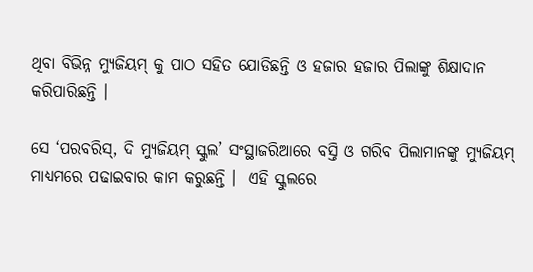ଥିବା ବିଭିନ୍ନ ମ୍ୟୁଜିୟମ୍ କୁ ପାଠ ସହିତ ଯୋଡିଛନ୍ତି ଓ ହଜାର ହଜାର ପିଲାଙ୍କୁ ଶିକ୍ଷାଦାନ କରିପାରିଛନ୍ତି ।

ସେ ‘ପରବରିସ୍, ଦି ମ୍ୟୁଜିୟମ୍ ସ୍କୁଲ’ ସଂସ୍ଥାଜରିଆରେ ବସ୍ତି ଓ ଗରିବ ପିଲାମାନଙ୍କୁ ମ୍ୟୁଜିୟମ୍ ମାଧ୍ୟମରେ ପଢାଇବାର କାମ କରୁଛନ୍ତି ।  ଏହି ସ୍କୁଲରେ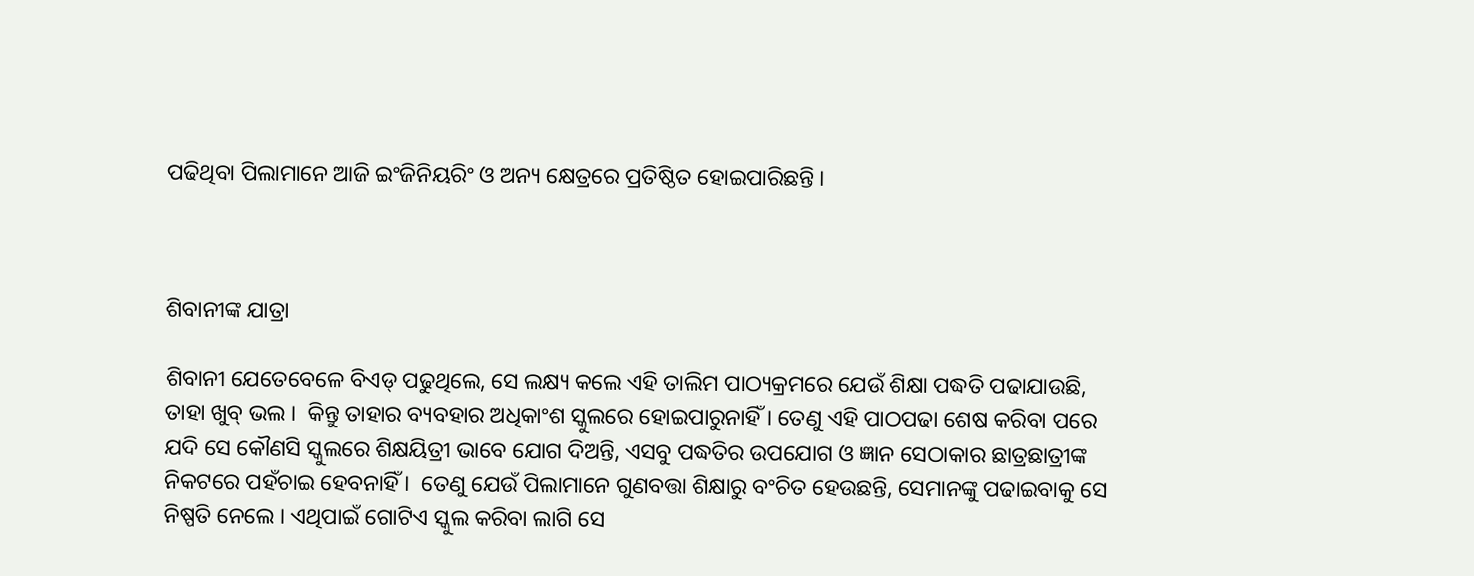ପଢିଥିବା ପିଲାମାନେ ଆଜି ଇଂଜିନିୟରିଂ ଓ ଅନ୍ୟ କ୍ଷେତ୍ରରେ ପ୍ରତିଷ୍ଠିତ ହୋଇପାରିଛନ୍ତି ।



ଶିବାନୀଙ୍କ ଯାତ୍ରା

ଶିବାନୀ ଯେତେବେଳେ ବିଏଡ୍ ପଢୁଥିଲେ, ସେ ଲକ୍ଷ୍ୟ କଲେ ଏହି ତାଲିମ ପାଠ୍ୟକ୍ରମରେ ଯେଉଁ ଶିକ୍ଷା ପଦ୍ଧତି ପଢାଯାଉଛି, ତାହା ଖୁବ୍ ଭଲ ।  କିନ୍ତୁ ତାହାର ବ୍ୟବହାର ଅଧିକାଂଶ ସ୍କୁଲରେ ହୋଇପାରୁନାହିଁ । ତେଣୁ ଏହି ପାଠପଢା ଶେଷ କରିବା ପରେ ଯଦି ସେ କୌଣସି ସ୍କୁଲରେ ଶିକ୍ଷୟିତ୍ରୀ ଭାବେ ଯୋଗ ଦିଅନ୍ତି, ଏସବୁ ପଦ୍ଧତିର ଉପଯୋଗ ଓ ଜ୍ଞାନ ସେଠାକାର ଛାତ୍ରଛାତ୍ରୀଙ୍କ ନିକଟରେ ପହଁଚାଇ ହେବନାହିଁ ।  ତେଣୁ ଯେଉଁ ପିଲାମାନେ ଗୁଣବତ୍ତା ଶିକ୍ଷାରୁ ବଂଚିତ ହେଉଛନ୍ତି, ସେମାନଙ୍କୁ ପଢାଇବାକୁ ସେ ନିଷ୍ପତି ନେଲେ । ଏଥିପାଇଁ ଗୋଟିଏ ସ୍କୁଲ କରିବା ଲାଗି ସେ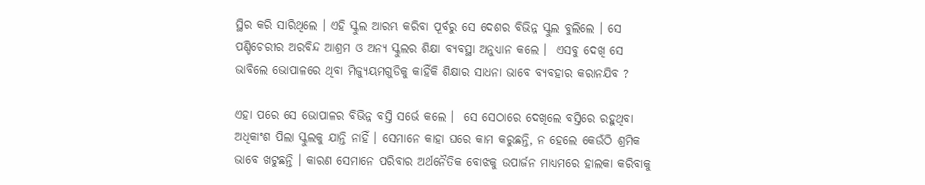ସ୍ଥିର କରି ସାରିଥିଲେ । ଏହି ସ୍କୁଲ ଆରମ୍ଭ କରିବା ପୂର୍ବରୁ ସେ ଦେଶର ବିଭିନ୍ନ ସ୍କୁଲ ବୁଲିଲେ । ସେ ପଣ୍ଡିଚେରୀର ଅରବିନ୍ଦ ଆଶ୍ରମ ଓ ଅନ୍ୟ ସ୍କୁଲର ଶିକ୍ଷା ବ୍ୟବସ୍ଥା ଅନୁଧ୍ୟାନ କଲେ ।  ଏସବୁ ଦେଖି ସେ ଭାବିଲେ ଭୋପାଳରେ ଥିବା ମିଜ୍ୟୁୟମଗୁଡିକୁ କାହିଁକି ଶିକ୍ଷାର ସାଧନା ଭାବେ ବ୍ୟବହାର କରାନଯିବ ?

ଏହା ପରେ ସେ ଭୋପାଳର ବିଭିନ୍ନ ବସ୍ତି ସର୍ଭେ କଲେ ।  ସେ ସେଠାରେ ଦେଖିଲେ ବସ୍ତିରେ ରହୁଥିବା ଅଧିକାଂଶ ପିଲା ସ୍କୁଲକୁ ଯାନ୍ତି ନାହିଁ । ସେମାନେ କାହା ଘରେ କାମ କରୁଛନ୍ତି, ନ ହେଲେ କେଉଁଠି ଶ୍ରମିକ ଭାବେ ଖଟୁଛନ୍ତି । କାରଣ ସେମାନେ ପରିବାର ଅର୍ଥନୈତିକ ବୋଝକୁ ଉପାର୍ଜନ ମାଧ୍ୟମରେ ହାଲକା କରିବାକୁ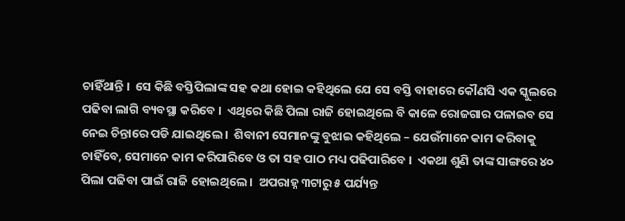ଚାହିଁଥାନ୍ତି ।  ସେ କିଛି ବସ୍ତିପିଲାଙ୍କ ସହ କଥା ହୋଇ କହିଥିଲେ ଯେ ସେ ବସ୍ତି ବାହାରେ କୌଣସି ଏକ ସ୍କୁଲରେ ପଢିବା ଲାଗି ବ୍ୟବସ୍ଥା କରିବେ ।  ଏଥିରେ କିଛି ପିଲା ରାଜି ହୋଇଥିଲେ ବି କାଳେ ରୋଜଗାର ପଳାଇବ ସେ ନେଇ ଚିନ୍ତାରେ ପଡି ଯାଇଥିଲେ ।  ଶିବାନୀ ସେମାନଙ୍କୁ ବୁଝାଇ କହିଥିଲେ – ଯେଉଁମାନେ କାମ କରିବାକୁ ଚାହିଁବେ, ସେମାନେ କାମ କରିପାରିବେ ଓ ତା ସହ ପାଠ ମଧ୍ୟ ପଢିପାରିବେ ।  ଏକଥା ଶୁଣି ତାଙ୍କ ସାଙ୍ଗରେ ୪୦ ପିଲା ପଢିବା ପାଇଁ ରାଜି ହୋଇଥିଲେ ।  ଅପରାହ୍ନ ୩ଟାରୁ ୫ ପର୍ଯ୍ୟନ୍ତ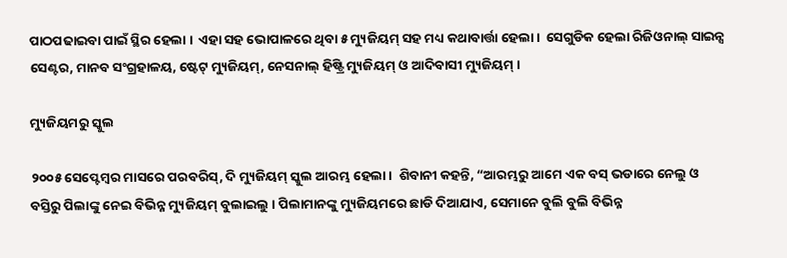ପାଠପଢାଇବା ପାଇଁ ସ୍ଥିର ହେଲା ।  ଏହା ସହ ଭୋପାଳରେ ଥିବା ୫ ମ୍ୟୁଜିୟମ୍ ସହ ମଧ୍ୟ କଥାବାର୍ତ୍ତା ହେଲା ।  ସେଗୁଡିକ ହେଲା ରିଜିଓନାଲ୍ ସାଇନ୍ସ ସେଣ୍ଟର, ମାନବ ସଂଗ୍ରହାଳୟ, ଷ୍ଟେଟ୍ ମ୍ୟୁଜିୟମ୍, ନେସନାଲ୍ ହିଷ୍ଟ୍ରି ମ୍ୟୁଜିୟମ୍ ଓ ଆଦିବାସୀ ମ୍ୟୁଜିୟମ୍ ।

ମ୍ୟୁଜିୟମରୁ ସ୍କୁଲ

୨୦୦୫ ସେପ୍ଟେମ୍ବର ମାସରେ ପରବରିସ୍, ଦି ମ୍ୟୁଜିୟମ୍ ସ୍କୁଲ ଆରମ୍ଭ ହେଲା ।  ଶିବାନୀ କହନ୍ତି, “ଆରମ୍ଭରୁ ଆମେ ଏକ ବସ୍ ଭଡାରେ ନେଲୁ ଓ ବସ୍ତିରୁ ପିଲାଙ୍କୁ ନେଇ ବିଭିନ୍ନ ମ୍ୟୁଜିୟମ୍ ବୁଲାଇଲୁ । ପିଲାମାନଙ୍କୁ ମ୍ୟୁଜିୟମରେ ଛାଡି ଦିଆଯାଏ, ସେମାନେ ବୁଲି ବୁଲି ବିଭିନ୍ନ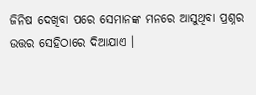ଜିନିଷ ଦେଖିବା ପରେ ସେମାନଙ୍କ ମନରେ ଆସୁଥିବା ପ୍ରଶ୍ନର ଉତ୍ତର ସେହିଠାରେ ଦିଆଯାଏ ।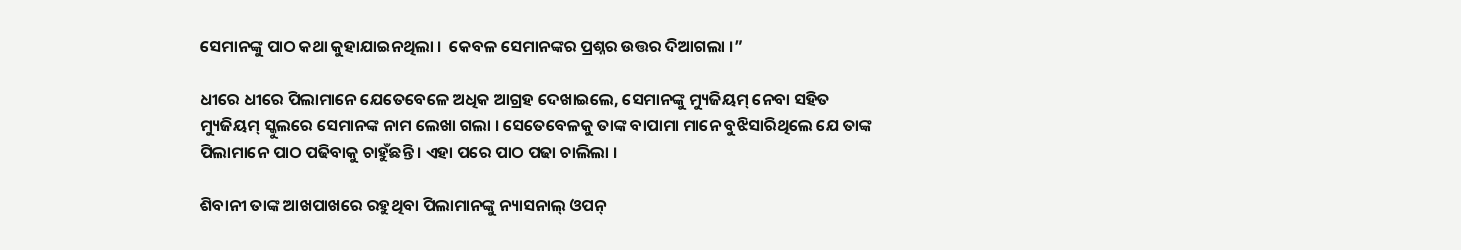ସେମାନଙ୍କୁ ପାଠ କଥା କୁହାଯାଇନଥିଲା ।  କେବଳ ସେମାନଙ୍କର ପ୍ରଶ୍ନର ଉତ୍ତର ଦିଆଗଲା ।”

ଧୀରେ ଧୀରେ ପିଲାମାନେ ଯେତେବେଳେ ଅଧିକ ଆଗ୍ରହ ଦେଖାଇଲେ, ସେମାନଙ୍କୁ ମ୍ୟୁଜିୟମ୍ ନେବା ସହିତ ମ୍ୟୁଜିୟମ୍ ସ୍କୁଲରେ ସେମାନଙ୍କ ନାମ ଲେଖା ଗଲା । ସେତେବେଳକୁ ତାଙ୍କ ବାପାମା ମାନେ ବୁଝିସାରିଥିଲେ ଯେ ତାଙ୍କ ପିଲାମାନେ ପାଠ ପଢିବାକୁ ଚାହୁଁଛନ୍ତି । ଏହା ପରେ ପାଠ ପଢା ଚାଲିଲା ।

ଶିବାନୀ ତାଙ୍କ ଆଖପାଖରେ ରହୁଥିବା ପିଲାମାନଙ୍କୁ ନ୍ୟାସନାଲ୍ ଓପନ୍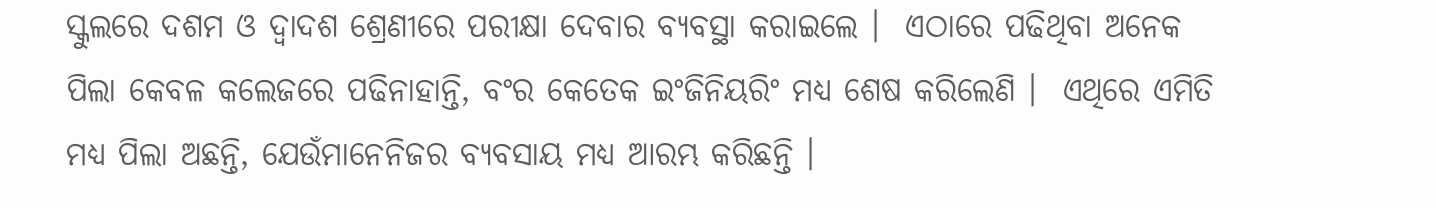ସ୍କୁଲରେ ଦଶମ ଓ ଦ୍ୱାଦଶ ଶ୍ରେଣୀରେ ପରୀକ୍ଷା ଦେବାର ବ୍ୟବସ୍ଥା କରାଇଲେ ।  ଏଠାରେ ପଢିଥିବା ଅନେକ ପିଲା କେବଳ କଲେଜରେ ପଢିନାହାନ୍ତି, ବଂର କେତେକ ଇଂଜିନିୟରିଂ ମଧ୍ୟ ଶେଷ କରିଲେଣି ।  ଏଥିରେ ଏମିତି ମଧ୍ୟ ପିଲା ଅଛନ୍ତି, ଯେଉଁମାନେନିଜର ବ୍ୟବସାୟ ମଧ୍ୟ ଆରମ୍ଭ କରିଛନ୍ତି ।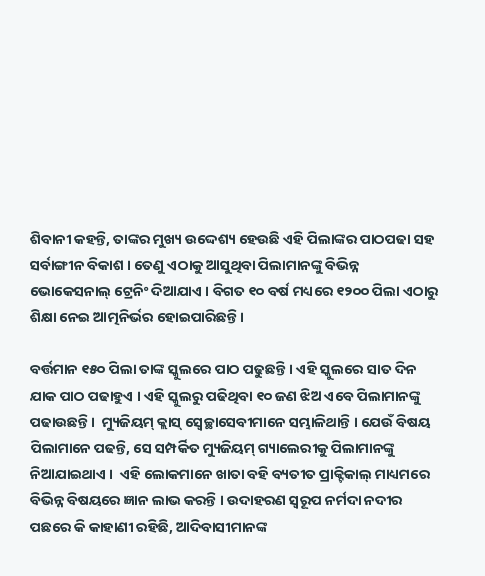ଶିବାନୀ କହନ୍ତି, ତାଙ୍କର ମୁଖ୍ୟ ଉଦ୍ଦେଶ୍ୟ ହେଉଛି ଏହି ପିଲାଙ୍କର ପାଠପଢା ସହ ସର୍ବାଙ୍ଗୀନ ବିକାଶ । ତେଣୁ ଏଠାକୁ ଆସୁଥିବା ପିଲାମାନଙ୍କୁ ବିଭିନ୍ନ ଭୋକେସନାଲ୍ ଟ୍ରେନିଂ ଦିଆଯାଏ । ବିଗତ ୧୦ ବର୍ଷ ମଧ୍ୟରେ ୧୨୦୦ ପିଲା ଏଠାରୁ ଶିକ୍ଷା ନେଇ ଆତ୍ମନିର୍ଭର ହୋଇପାରିଛନ୍ତି ।

ବର୍ତ୍ତମାନ ୧୫୦ ପିଲା ତାଙ୍କ ସ୍କୁଲରେ ପାଠ ପଢୁଛନ୍ତି । ଏହି ସ୍କୁଲରେ ସାତ ଦିନ ଯାକ ପାଠ ପଢାହୁଏ । ଏହି ସ୍କୁଲରୁ ପଢିଥିବା ୧୦ ଜଣ ଝିଅ ଏବେ ପିଲାମାନଙ୍କୁ ପଢାଉଛନ୍ତି ।  ମ୍ୟୁଜିୟମ୍ କ୍ଲାସ୍ ସ୍ୱେଚ୍ଛାସେବୀମାନେ ସମ୍ଭାଳିଥାନ୍ତି । ଯେଉଁ ବିଷୟ ପିଲାମାନେ ପଢନ୍ତି, ସେ ସମ୍ପର୍କିତ ମ୍ୟୁଜିୟମ୍ ଗ୍ୟାଲେରୀକୁ ପିଲାମାନଙ୍କୁ ନିଆଯାଇଥାଏ ।  ଏହି ଲୋକମାନେ ଖାତା ବହି ବ୍ୟତୀତ ପ୍ରାକ୍ଟିକାଲ୍ ମାଧ୍ୟମରେ ବିଭିନ୍ନ ବିଷୟରେ ଜ୍ଞାନ ଲାଭ କରନ୍ତି । ଉଦାହରଣ ସ୍ୱରୂପ ନର୍ମଦା ନଦୀର ପଛରେ କି କାହାଣୀ ରହିଛି, ଆଦିବାସୀମାନଙ୍କ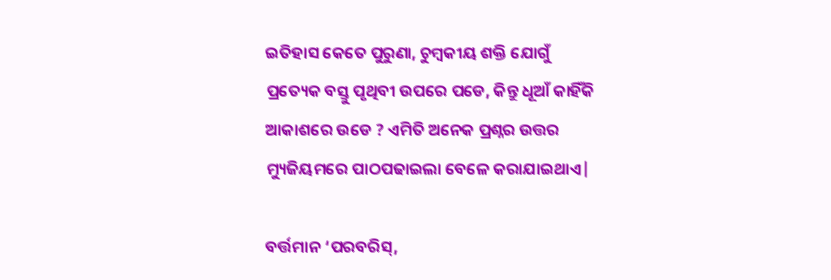ଇତିହାସ କେତେ ପୁରୁଣା, ଚୁମ୍ବକୀୟ ଶକ୍ତି ଯୋଗୁଁ ପ୍ରତ୍ୟେକ ବସ୍ତୁ ପୃଥିବୀ ଉପରେ ପଡେ, କିନ୍ତୁ ଧୂଆଁ କାହିଁକି ଆକାଶରେ ଉଡେ ? ଏମିତି ଅନେକ ପ୍ରଶ୍ନର ଉତ୍ତର ମ୍ୟୁଜିୟମରେ ପାଠପଢାଇଲା ବେଳେ କରାଯାଇଥାଏ|

ବର୍ତ୍ତମାନ ‘ପରବରିସ୍,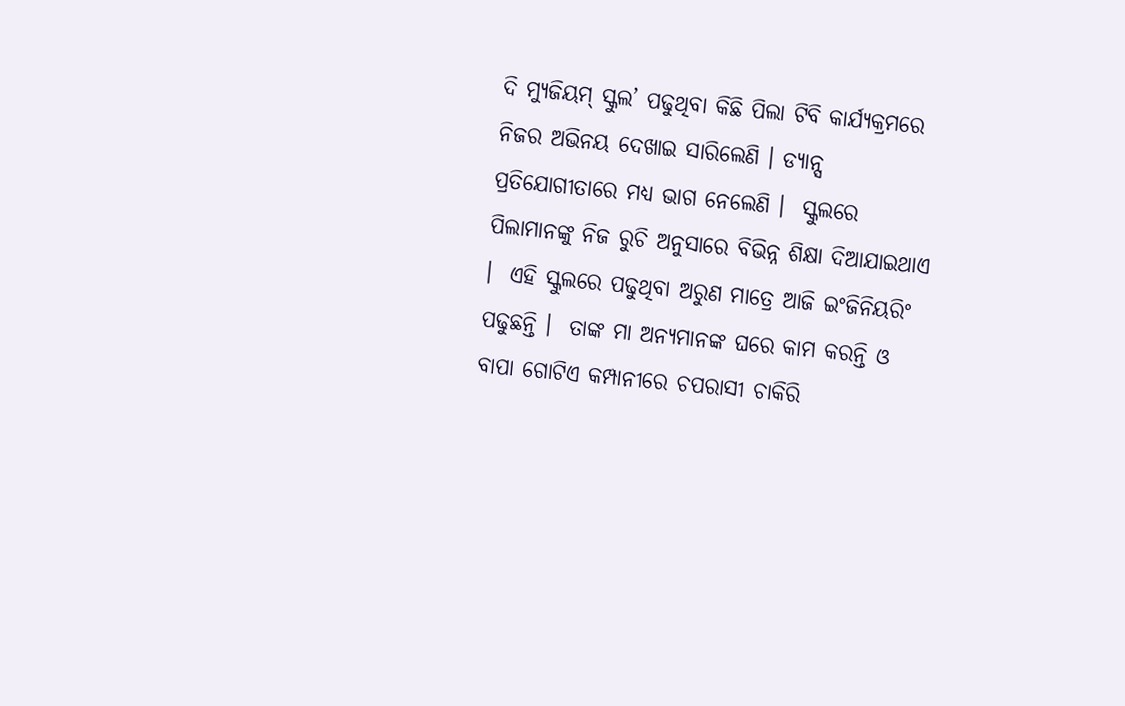ଦି ମ୍ୟୁଜିୟମ୍ ସ୍କୁଲ’ ପଢୁଥିବା କିଛି ପିଲା ଟିବି କାର୍ଯ୍ୟକ୍ରମରେ ନିଜର ଅଭିନୟ ଦେଖାଇ ସାରିଲେଣି । ଡ୍ୟାନ୍ସ ପ୍ରତିଯୋଗୀତାରେ ମଧ୍ୟ ଭାଗ ନେଲେଣି ।  ସ୍କୁଲରେ ପିଲାମାନଙ୍କୁ ନିଜ ରୁଚି ଅନୁସାରେ ବିଭିନ୍ନ ଶିକ୍ଷା ଦିଆଯାଇଥାଏ ।  ଏହି ସ୍କୁଲରେ ପଢୁଥିବା ଅରୁଣ ମାତ୍ରେ ଆଜି ଇଂଜିନିୟରିଂ ପଢୁଛନ୍ତି ।  ତାଙ୍କ ମା ଅନ୍ୟମାନଙ୍କ ଘରେ କାମ କରନ୍ତି ଓ ବାପା ଗୋଟିଏ କମ୍ପାନୀରେ ଚପରାସୀ ଚାକିରି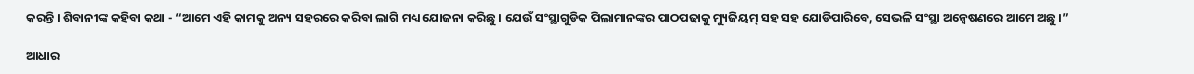କରନ୍ତି । ଶିବାନୀଙ୍କ କହିବା କଥା - “ଆମେ ଏହି କାମକୁ ଅନ୍ୟ ସହରରେ କରିବା ଲାଗି ମଧ୍ୟ ଯୋଜନା କରିଛୁ । ଯେଉଁ ସଂସ୍ଥାଗୁଡିକ ପିଲାମାନଙ୍କର ପାଠପଢାକୁ ମ୍ୟୁଜିୟମ୍ ସହ ସହ ଯୋଡିପାରିବେ, ସେଭଳି ସଂସ୍ଥା ଅନ୍ୱେଷଣରେ ଆମେ ଅଛୁ ।”

ଆଧାର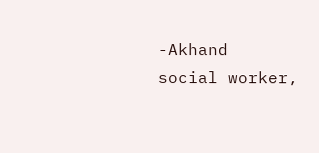-Akhand  social worker,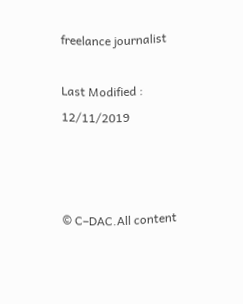freelance journalist

Last Modified : 12/11/2019



© C–DAC.All content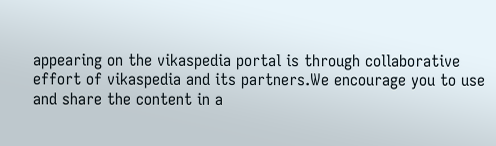appearing on the vikaspedia portal is through collaborative effort of vikaspedia and its partners.We encourage you to use and share the content in a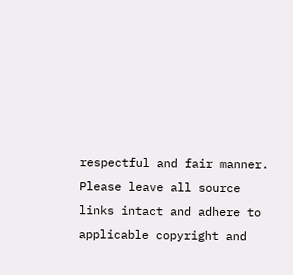respectful and fair manner. Please leave all source links intact and adhere to applicable copyright and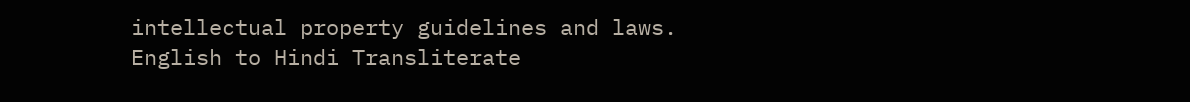intellectual property guidelines and laws.
English to Hindi Transliterate